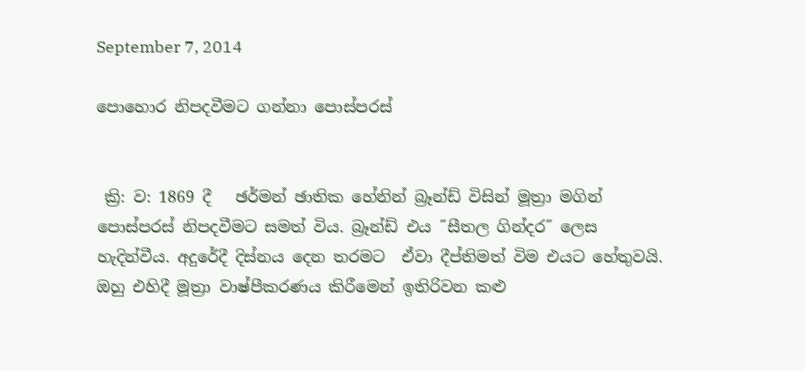September 7, 2014

පොහොර නිපදවීමට ගන්නා පොස්පරස්


 ක්‍රි: ව: 1869 දී   ඡර්මන් ඡාතික හේනින් බ්‍රෑන්ඩ් විසින් මූත්‍රා මගින් පොස්පරස් නිපදවීමට සමත් විය. බ්‍රෑන්ඩ් එය ˝සීතල ගින්දර˝ ලෙස හැදින්වීය. අදුරේදී දිස්නය දෙන තරමට  ඒවා දීප්තිමත් විම එයට හේතුවයි. ඔහු එහිදී මූත්‍රා වාෂ්පීකරණය කිරීමෙන් ඉතිරිවන කළු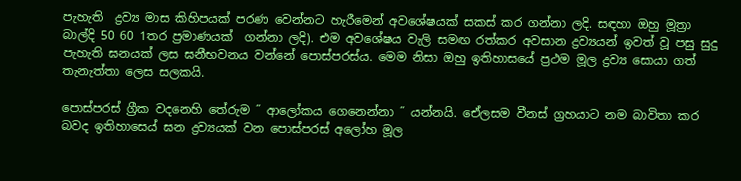පැහැති  ද්‍රව්‍ය මාස කිහිපයක් පරණ වෙන්නට හැරීමෙන් අවශේෂයක් සකස් කර ගන්නා ලදි. සඳහා ඔහු මූත්‍රා බාල්දි 50 60 1තර ප්‍රමාණයක්  ගන්නා ලදි). එම අවශේෂය වැලි සමඟ රත්කර අවසාන ද්‍රව්‍යයන් ඉවත් වූ පසු සුදු පැහැති ඝනයක් ලස ඝනීභවනය වන්නේ පොස්පරස්ය. මෙම නිසා ඔහු ඉතිහාසයේ ප්‍රථම මූල ද්‍රව්‍ය සොයා ගත් තැනැත්තා ලෙස සලකයි.

පොස්පරස් ග්‍රීක වදනෙහි තේරුම ˝ ආලෝකය ගෙනෙන්නා ˝ යන්නයි. ඒෙලසම වීනස් ග්‍රහයාට නම බාවිතා කර බවද ඉතිහාසෙය් ඝන ද්‍රව්‍යයක් වන පොස්පරස් අලෝහ මූල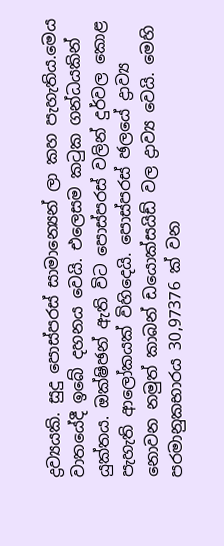ද්‍රව්‍යයකි. සුදු පොස්පරස් සාමාන්‍යෙන් ලා කහ පැහැතිය.මෙය  වාතයේදී ඉබේ දහනය වෙයි. එලෙසම කටුක ගන්ධයකින් යුක්තය. ඔක්ෂිඡන් ඇති විට පොස්පරස් වලින් දුර්වල කොළ පැහැති ආලෝකයක් විහිදෙයි. පොස්පරස් ඡලයේ ද්‍රාව්‍ය නොවන නමුත් කාබන් ඩයොක්සයිඩ් වල ද්‍රාව්‍ය වෙයි. මෙහි පරමානුකභාරය 30,97376 ක් වන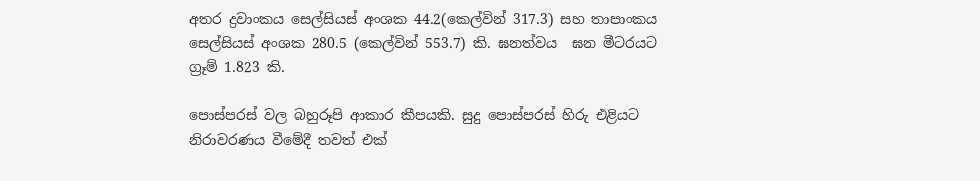අතර ද්‍රවාංකය සෙල්සියස් අංශක 44.2(කෙල්වින් 317.3) සහ තාපාංකය සෙල්සියස් අංශක 280.5 (කෙල්වින් 553.7) කි. ඝනත්වය  ඝන මීටරයට ග්‍රෑම් 1.823 කි.

පොස්පරස් වල බහුරූපි ආකාර කීපයකි. සුදු පොස්පරස් හිරු එළියට නිරාවරණය වීමේදී තවත් එක්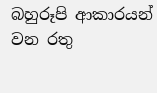බහුරූපි ආකාරයන් වන රතු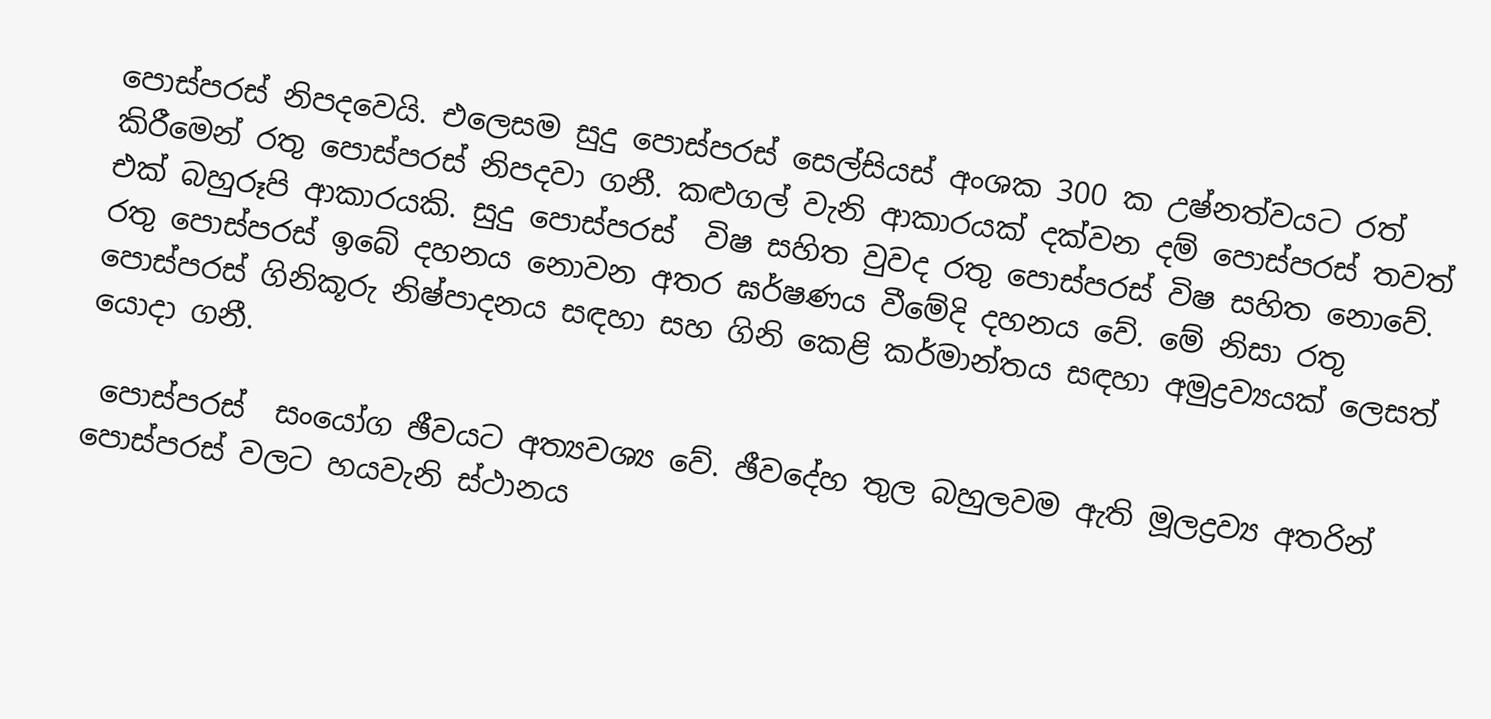පොස්පරස් නිපදවෙයි. එලෙසම සුදු පොස්පරස් සෙල්සියස් අංශක 300 ක උෂ්නත්වයට රත් කිරීමෙන් රතු පොස්පරස් නිපදවා ගනී. කළුගල් වැනි ආකාරයක් දක්වන දම් පොස්පරස් තවත් එක් බහුරූපි ආකාරයකි. සුදු පොස්පරස්  විෂ සහිත වුවද රතු පොස්පරස් විෂ සහිත නොවේ. රතු පොස්පරස් ඉබේ දහනය නොවන අතර ඝර්ෂණය වීමේදි දහනය වේ. මේ නිසා රතු පොස්පරස් ගිනිකූරු නිෂ්පාදනය සඳහා සහ ගිනි කෙළි කර්මාන්තය සඳහා අමුද්‍රව්‍යයක් ලෙසත් යොදා ගනී.

 පොස්පරස්  සංයෝග ඡීවයට අත්‍යවශ්‍ය වේ. ඡීවදේහ තුල බහුලවම ඇති මූලද්‍රව්‍ය අතරින් පොස්පරස් වලට හයවැනි ස්ථානය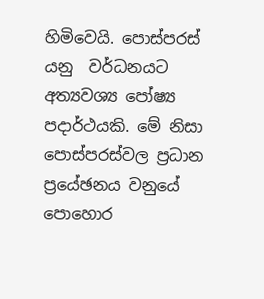හිමිවෙයි. පොස්පරස් යනු  වර්ධනයට   අත්‍යවශ්‍ය පෝෂ්‍ය පදාර්ථයකි. මේ නිසා පොස්පරස්වල ප්‍රධාන ප්‍රයේඡනය වනුයේ පොහොර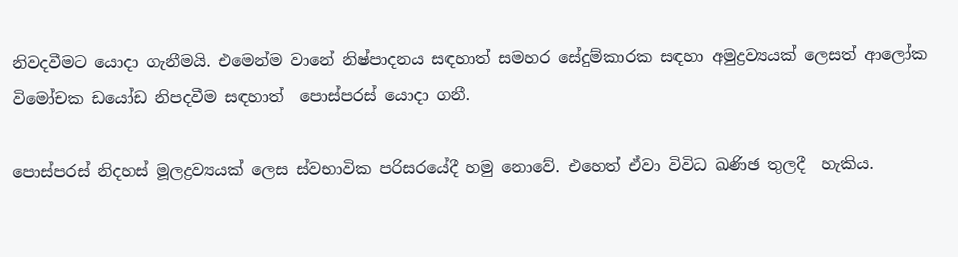නිවදවීමට යොදා ගැනීමයි. එමෙන්ම වානේ නිෂ්පාදනය සඳහාත් සමහර සේදුම්කාරක සඳහා අමුද්‍රව්‍යයක් ලෙසත් ආලෝක විමෝචක ඩයෝඩ නිපදවීම සඳහාත්  පොස්පරස් යොදා ගනී.

පොස්පරස් නිදහස් මූලද්‍රව්‍යයක් ලෙස ස්වභාවික පරිසරයේදී හමු නොවේ. එහෙත් ඒවා විවිධ ඛණිඡ තුලදී  හැකිය.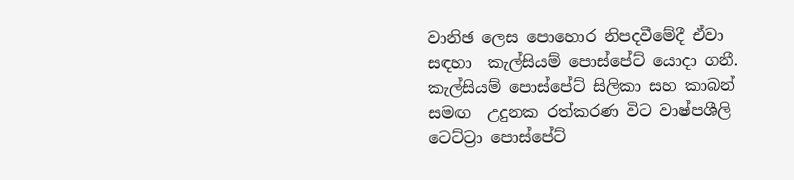වානිඡ ලෙස පොහොර නිපදවීමේදී ඒවා  සඳහා  කැල්සියම් පොස්පේට් යොදා ගනී. කැල්සියම් පොස්පේට් සිලිකා සහ කාබන් සමඟ  උදුනක රත්කරණ විට වාෂ්පශීලි ටෙට්ට්‍රා පොස්පේට්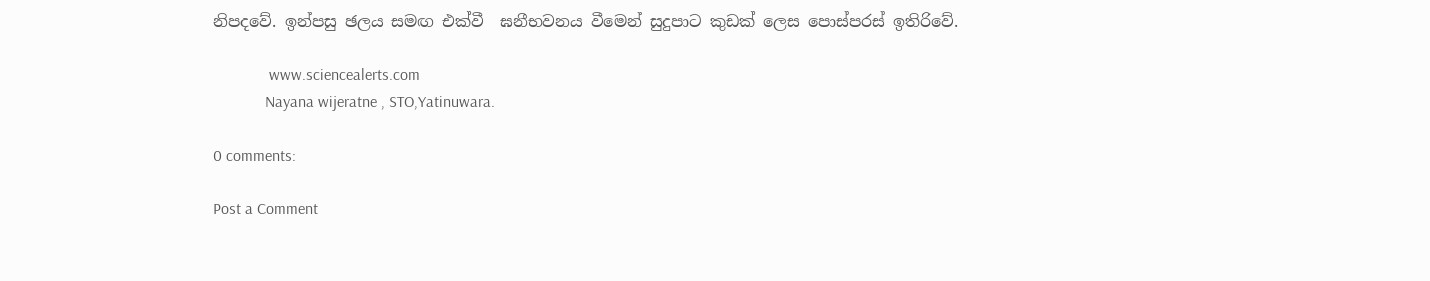නිපදවේ. ඉන්පසු ඡලය සමඟ එක්වී  ඝනීභවනය වීමෙන් සුදුපාට කුඩක් ලෙස පොස්පරස් ඉතිරිවේ.

              www.sciencealerts.com
             Nayana wijeratne , STO,Yatinuwara.

0 comments:

Post a Comment